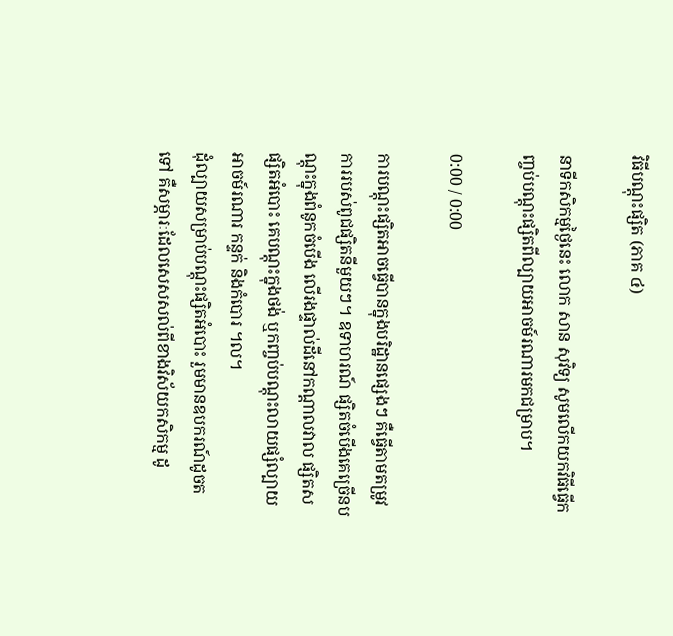វិធីបណ្ដុះផ្សិត (ភាគ ៤)

នាទីកសិកម្មថ្ងៃនេះ លោក សាន សុវិទ្យ សូមលើកយកវិធីធ្វើកញ្ចប់បណ្តុះផ្សិតពីល្បាយអាចម៍រណារមកជម្រាប។

0:00 / 0:00

ការបណ្តុះផ្សិតអាចធ្វើបានក្នុងបរិដ្ឋានផ្សេងៗ គឺធ្វើតាមតម្រូវការរបស់ពូជផ្សិតនីមួយៗ។ ឧទាហរណ៍ ផ្សិតចំបើងគេច្រើនបណ្តុះក្នុងពំនូកចំបើង លើរងផ្ទាល់ដីនៅកណ្តាលវាល ផ្សិតស ផ្សិតអំបោះ គេបណ្តុះក្នុងថង់ ឬកញ្ចប់បណ្តុះលាយផ្សំល្បាយអាចម៍រណារ កន្ទក់ និងកំបោរ ។ល។
ដុំល្បាយសម្រាប់បណ្តុះផ្សិតអំបោះ រួមមានឧបករណ៍ដូចតទៅ គឺសម្ភារៈដែលសេសសល់ពីខាងវិស័យកសិកម្ម ដូ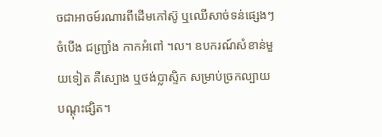ចជាអាចម៍រណារពីដើមកៅស៊ូ ឬឈើសាច់ទន់ផ្សេងៗ ចំបើង ជញ្ជ្រាំង កាកអំពៅ ។ល។ ឧបករណ៍សំខាន់មួយទៀត គឺស្បោង ឬថង់ប្លាស្ទិក សម្រាប់ច្រកល្បាយបណ្តុះផ្សិត។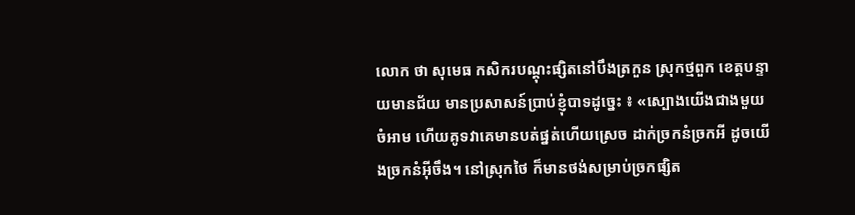លោក ថា សុមេធ កសិករបណ្តុះផ្សិតនៅបឹងត្រកួន ស្រុកថ្មពួក ខេត្តបន្ទាយមានជ័យ មានប្រសាសន៍ប្រាប់ខ្ញុំបាទដូច្នេះ ៖ «ស្បោងយើងជាងមួយចំអាម ហើយគូទវាគេមានបត់ផ្នត់ហើយស្រេច ដាក់ច្រកនំច្រកអី ដូចយើងច្រកនំអ៊ីចឹង។ នៅស្រុកថៃ ក៏មានថង់សម្រាប់ច្រកផ្សិត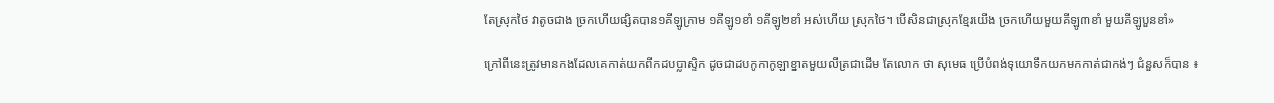តែស្រុកថៃ វាតូចជាង ច្រកហើយផ្សិតបាន១គីឡូក្រាម ១គីឡូ១ខាំ ១គីឡូ២ខាំ អស់ហើយ ស្រុកថៃ។ បើសិនជាស្រុកខ្មែរយើង ច្រកហើយមួយគីឡូ៣ខាំ មួយគីឡូបួនខាំ»

ក្រៅពីនេះត្រូវមានកងដែលគេកាត់យកពីកដបប្លាស្ទិក ដូចជាដបកូកាកូឡាខ្នាតមួយលីត្រជាដើម តែលោក ថា សុមេធ ប្រើបំពង់ទុយោទឹកយកមកកាត់ជាកង់ៗ ជំនួសក៏បាន ៖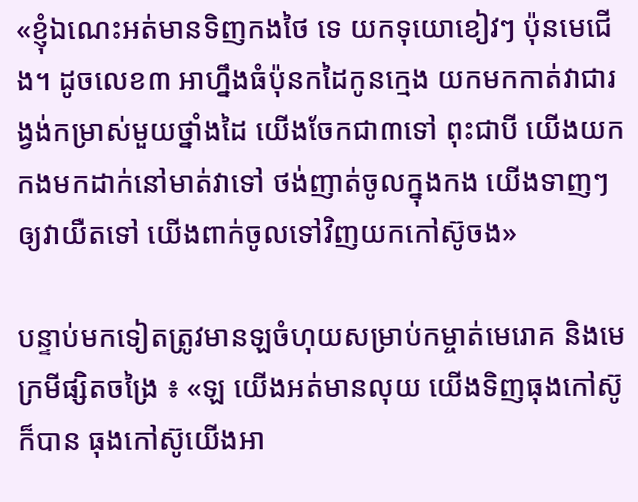«ខ្ញុំឯណេះអត់មានទិញកងថៃ ទេ យកទុយោខៀវៗ ប៉ុនមេជើង។ ដូចលេខ៣ អាហ្នឹងធំប៉ុនកដៃកូនក្មេង យកមកកាត់វាជារង្វង់កម្រាស់មួយថ្នាំងដៃ យើងចែកជា៣ទៅ ពុះជាបី យើងយកកងមកដាក់នៅមាត់វាទៅ ថង់ញាត់ចូលក្នុងកង យើងទាញៗឲ្យវាយឺតទៅ យើងពាក់ចូលទៅវិញយកកៅស៊ូចង»

បន្ទាប់មកទៀតត្រូវមានឡចំហុយសម្រាប់កម្ចាត់មេរោគ និងមេក្រមីផ្សិតចង្រៃ ៖ «ឡ យើងអត់មានលុយ យើងទិញធុងកៅស៊ូក៏បាន ធុងកៅស៊ូយើងអា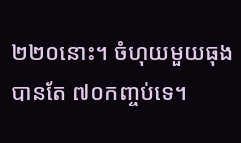២២០នោះ។ ចំហុយមួយធុងបានតែ ៧០កញ្ចប់ទេ។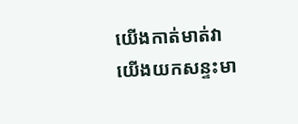យើងកាត់មាត់វា យើងយកសន្ទះមា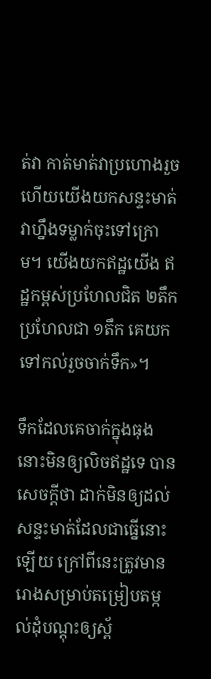ត់វា កាត់មាត់វាប្រហោងរួចហើយយើងយកសន្ទះមាត់វាហ្នឹងទម្លាក់ចុះទៅក្រោម។ យើងយកឥដ្ឋយើង ឥដ្ឋកម្ពស់ប្រហែលជិត ២តឹក ប្រហែលជា ១តឹក គេយកទៅកល់រួចចាក់ទឹក»។

ទឹកដែលគេចាក់ក្នុងធុងនោះមិនឲ្យលិចឥដ្ឋទេ បានសេចក្តីថា ដាក់មិនឲ្យដល់សន្ទះមាត់ដែលជាធ្នើនោះឡើយ ក្រៅពីនេះត្រូវមានរោងសម្រាប់តម្រៀបតម្កល់ដុំបណ្តុះឲ្យស្ព័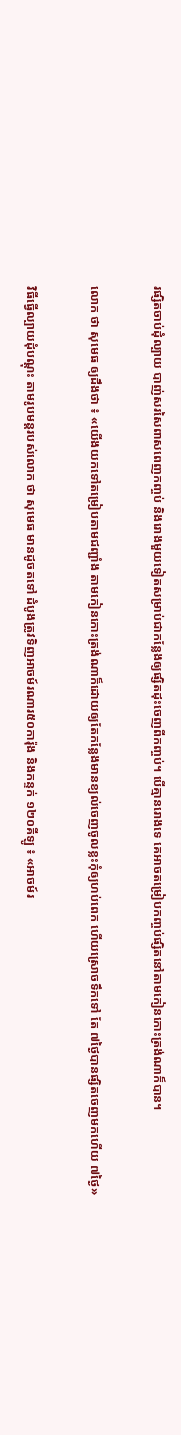រផ្សិតចាប់ដុំល្បាយ បាញ់សរសៃពាសពេញកញ្ចប់ និងរោងមួយទៀតសម្រាប់ជាកន្លែងឲ្យផ្សិតដុះចេញពីកញ្ចប់។ បើគ្មានរោងទេ គេអាចតម្រៀបកញ្ចប់ផ្សិតនៅតាមកៀនកោះត្រង់ណាក៏បាន។

លោក ថា សុមេធ ឲ្យដឹងថា ៖ «យើងយកទៅតម្រៀបតាមជញ្ជាំង តាមកៀនកោះត្រង់ណាក៏ដោយឲ្យតែកន្លែងមានខ្យល់ចេញចូលខ្លះកុំឲ្យហប់ពេក ហើយស្រោចទឹកទៅ តែ ៧ថ្ងៃបានផ្សិតចេញមកហើយ ៧ថ្ងៃ»

វិធីធ្វើល្បាយដុំបណ្តុះ តាមរូបមន្តរបស់លោក ថា សុមេធ មានដូចតទៅ ដំបូងត្រូវទិញអាចម៍រណារ៥០ការ៉ុង និងកន្ទក់ ១២០គីឡូ ៖ «អាចម៍រ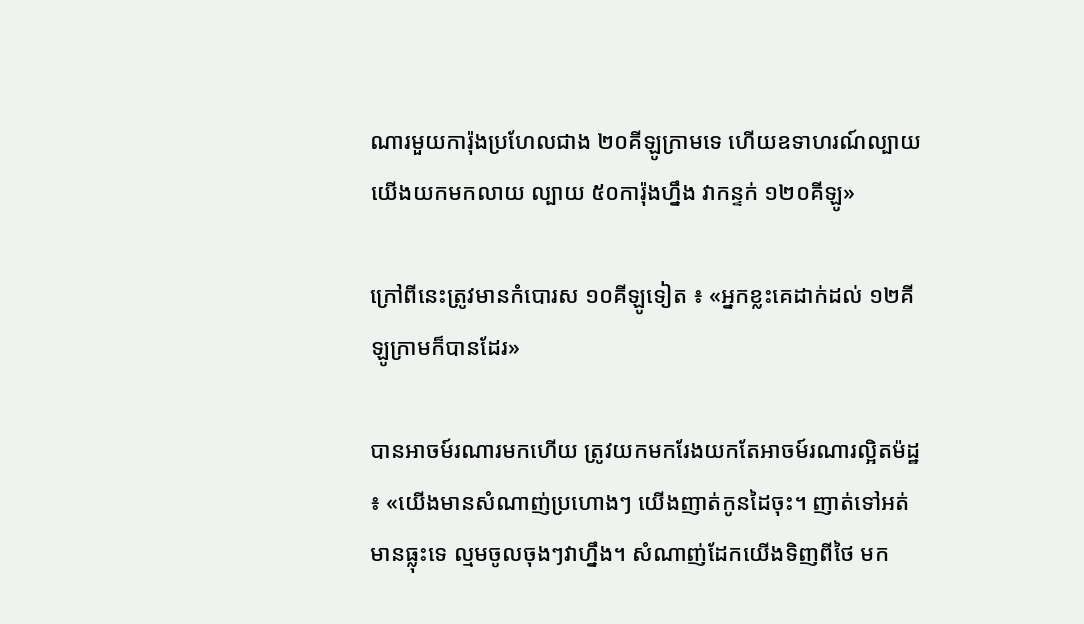ណារមួយការ៉ុងប្រហែលជាង ២០គីឡូក្រាមទេ ហើយឧទាហរណ៍ល្បាយយើងយកមកលាយ ល្បាយ ៥០ការ៉ុងហ្នឹង វាកន្ទក់ ១២០គីឡូ»

ក្រៅពីនេះត្រូវមានកំបោរស ១០គីឡូទៀត ៖ «អ្នកខ្លះគេដាក់ដល់ ១២គីឡូក្រាមក៏បានដែរ»

បានអាចម៍រណារមកហើយ ត្រូវយកមករែងយកតែអាចម៍រណារល្អិតម៉ដ្ឋ ៖ «យើងមានសំណាញ់ប្រហោងៗ យើងញាត់កូនដៃចុះ។ ញាត់ទៅអត់មានធ្លុះទេ ល្មមចូលចុងៗវាហ្នឹង។ សំណាញ់ដែកយើងទិញពីថៃ មក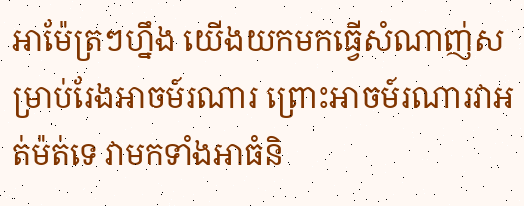អាម៉ែត្រៗហ្នឹង យើងយកមកធ្វើសំណាញ់សម្រាប់រែងអាចម៍រណារ ព្រោះអាចម៍រណារវាអត់ម៉ត់ទេ វាមកទាំងអាធំនិ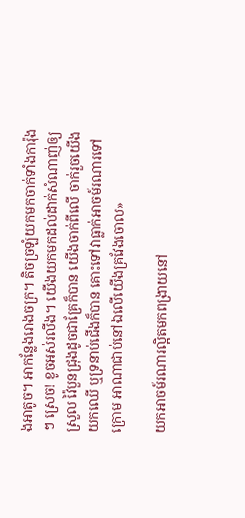ងអាតូច។ អាកន្លែងរោងចក្រ។ តិចច្រឡំយកមកចាក់ទាំងការ៉ុងៗ ស្រេច! ខូចអស់រលីង។ យើងយកមកដល់ដាក់សំណាញ់ឲ្យស្រួល វ៉ៃបួនជ្រុងដូចជាគ្រែក៏បាន យើងចាក់ពីលើ ចាក់រួចយើងយកឈើ ឬទ្រនាប់ជើងក៏បាន គោះទៅវាធ្លាក់អាចម៍រណារទៅក្រោម អាណាជាប់នៅឯលើយើងគ្រវែងចោល»

យកអាចម៍រណារល្អិតមកពង្រាយនៅ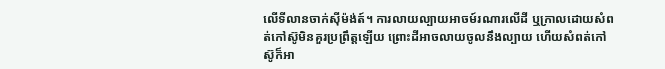លើទីលានចាក់ស៊ីម៉ង់ត៍។ ការលាយល្បាយអាចម៍រណារលើដី ឬក្រាលដោយសំពត់កៅស៊ូមិនគួរប្រព្រឹត្តឡើយ ព្រោះដីអាចលាយចូលនឹងល្បាយ ហើយសំពត់កៅស៊ូក៏អា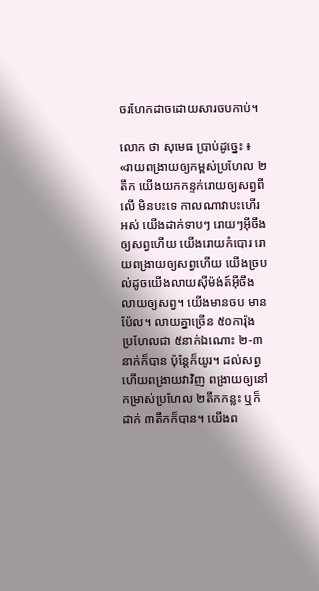ចរហែកដាចដោយសារចបកាប់។

លោក ថា សុមេធ ប្រាប់ដូច្នេះ ៖ «រាយពង្រាយឲ្យកម្ពស់ប្រហែល ២តឹក យើងយកកន្ទក់រោយឲ្យសព្វពីលើ មិនបះទេ កាលណាវាបះហើរអស់ យើងដាក់ទាបៗ រោយៗអ៊ីចឹងឲ្យសព្វហើយ យើងរោយកំបោរ រោយពង្រាយឲ្យសព្វហើយ យើងច្របល់ដូចយើងលាយស៊ីម៉ង់ត៍អ៊ីចឹង លាយឲ្យសព្វ។ យើងមានចប មានប៉ែល។ លាយគ្នាច្រើន ៥០ការ៉ុង ប្រហែលជា ៥នាក់ឯណោះ ២-៣នាក់ក៏បាន ប៉ុន្តែក៏យូរ។ ដល់សព្វហើយពង្រាយវាវិញ ពង្រាយឲ្យនៅកម្រាស់ប្រហែល ២តឹកកន្លះ ឬក៏ដាក់ ៣តឹកក៏បាន។ យើងព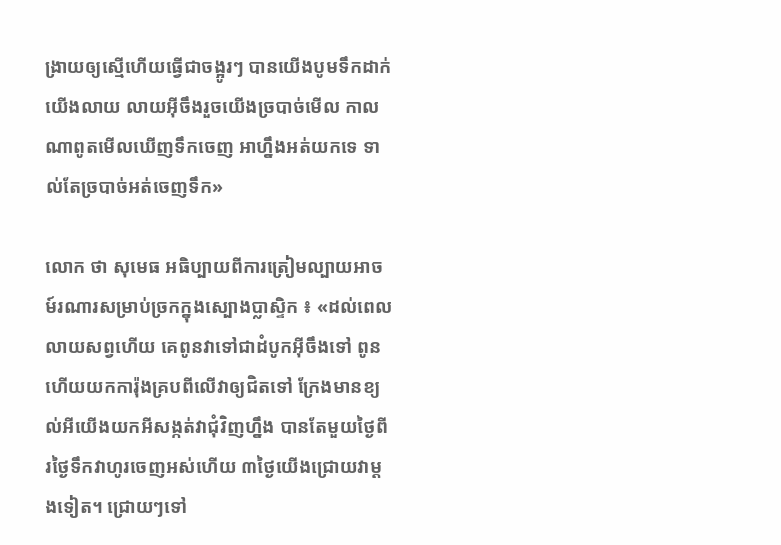ង្រាយឲ្យស្មើហើយធ្វើជាចង្អូរៗ បានយើងបូមទឹកដាក់យើងលាយ លាយអ៊ីចឹងរួចយើងច្របាច់មើល កាលណាពូតមើលឃើញទឹកចេញ អាហ្នឹងអត់យកទេ ទាល់តែច្របាច់អត់ចេញទឹក»

លោក ថា សុមេធ អធិប្បាយពីការត្រៀមល្បាយអាចម៍រណារសម្រាប់ច្រកក្នុងស្បោងប្លាស្ទិក ៖ «ដល់ពេលលាយសព្វហើយ គេពូនវាទៅជាដំបូកអ៊ីចឹងទៅ ពូនហើយយកការ៉ុងគ្របពីលើវាឲ្យជិតទៅ ក្រែងមានខ្យល់អីយើងយកអីសង្កត់វាជុំវិញហ្នឹង បានតែមួយថ្ងៃពីរថ្ងៃទឹកវាហូរចេញអស់ហើយ ៣ថ្ងៃយើងជ្រោយវាម្ដងទៀត។ ជ្រោយៗទៅ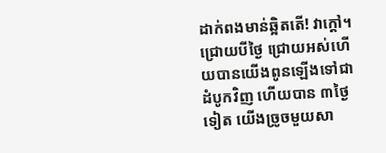ដាក់ពងមាន់ឆ្អិតតើ! វាក្ដៅ។ ជ្រោយបីថ្ងៃ ជ្រោយអស់ហើយបានយើងពូនឡើងទៅជាដំបូកវិញ ហើយបាន ៣ថ្ងៃទៀត យើងច្រូចមួយសា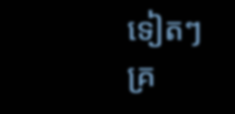ទៀតៗ គ្រ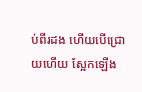ប់ពីរដង ហើយបើជ្រោយហើយ ស្អែកឡើង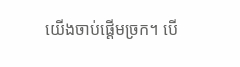យើងចាប់ផ្ដើមច្រក។ បើ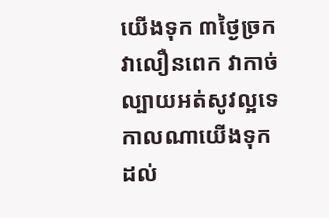យើងទុក ៣ថ្ងៃច្រកវាលឿនពេក វាកាច់ល្បាយអត់សូវល្អទេ កាលណាយើងទុកដល់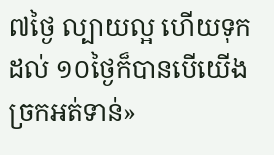៧ថ្ងៃ ល្បាយល្អ ហើយទុកដល់ ១០ថ្ងៃក៏បានបើយើងច្រកអត់ទាន់»